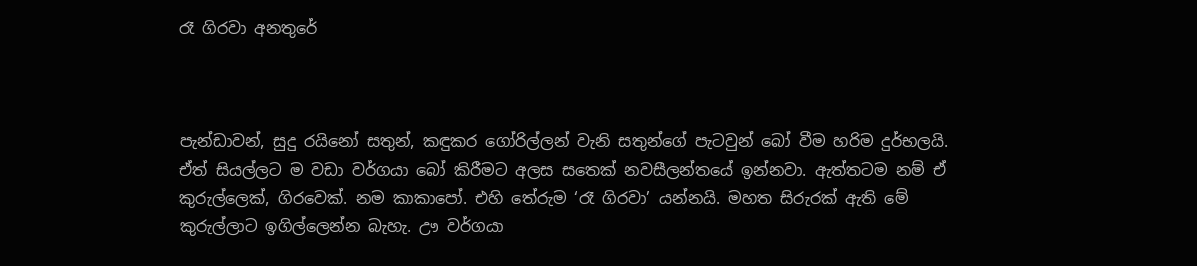රෑ ගිරවා අනතුරේ



පැන්ඩාවන්, සුදු රයිනෝ සතුන්, කඳුකර ගෝරිල්ලන් වැනි සතුන්ගේ පැටවුන් බෝ වීම හරිම දුර්භලයි. ඒත් සියල්ලට ම වඩා වර්ගයා බෝ කිරීමට අලස සතෙක් නවසීලන්තයේ ඉන්නවා. ඇත්තටම නම් ඒ කුරුල්ලෙක්, ගිරවෙක්. නම කාකාපෝ. එහි තේරුම ‘රෑ ගිරවා’ යන්නයි. මහත සිරුරක් ඇති මේ කුරුල්ලාට ඉගිල්ලෙන්න බැහැ. ඌ වර්ගයා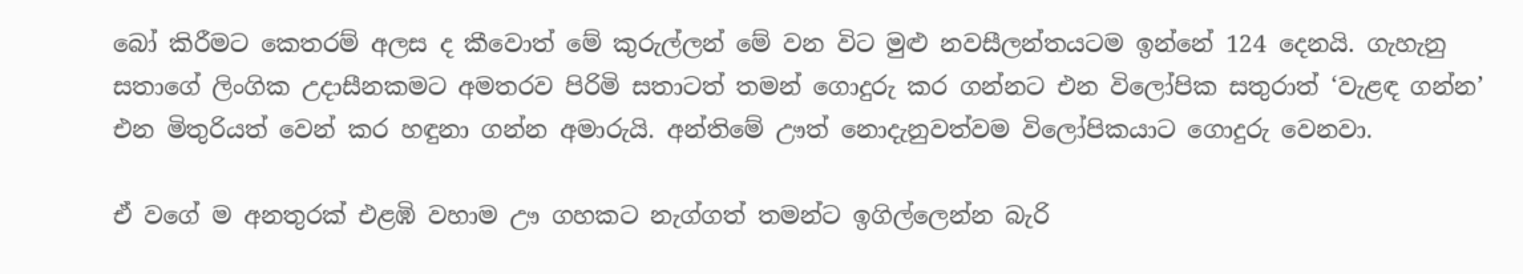බෝ කිරීමට කෙතරම් අලස ද කීවොත් මේ කුරුල්ලන් මේ වන විට මුළු නවසීලන්තයටම ඉන්නේ 124 දෙනයි. ගැහැනු සතාගේ ලිංගික උදාසීනකමට අමතරව පිරිමි සතාටත් තමන් ගොදුරු කර ගන්නට එන විලෝපික සතුරාත් ‘වැළඳ ගන්න’ එන මිතුරියත් වෙන් කර හඳුනා ගන්න අමාරුයි. අන්තිමේ ඌත් නොදැනුවත්වම විලෝපිකයාට ගොදුරු වෙනවා.

ඒ වගේ ම අනතුරක් එළඹි වහාම ඌ ගහකට නැග්ගත් තමන්ට ඉගිල්ලෙන්න බැරි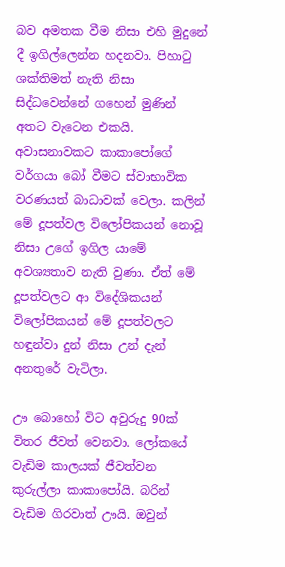බව අමතක වීම නිසා එහි මුදුනේ දී ඉගිල්ලෙන්න හදනවා. පිහාටු ශක්තිමත් නැති නිසා සිද්ධවෙන්නේ ගහෙන් මුණින් අතට වැටෙන එකයි. අවාසනාවකට කාකාපෝගේ වර්ගයා බෝ වීමට ස්වාභාවික වරණයත් බාධාවක් වෙලා. කලින් මේ දූපත්වල විලෝපිකයන් නොවූ නිසා උගේ ඉගිල යාමේ අවශ්‍යතාව නැති වුණා. ඒත් මේ දූපත්වලට ආ විදේශිකයන් විලෝපිකයන් මේ දූපත්වලට හඳුන්වා දුන් නිසා උන් දැන් අනතුරේ වැටිලා.

ඌ බොහෝ විට අවුරුදු 90ක් විතර ජීවත් වෙනවා. ලෝකයේ වැඩිම කාලයක් ජීවත්වන කුරුල්ලා කාකාපෝයි. බරින් වැඩිම ගිරවාත් ඌයි. ඔවුන්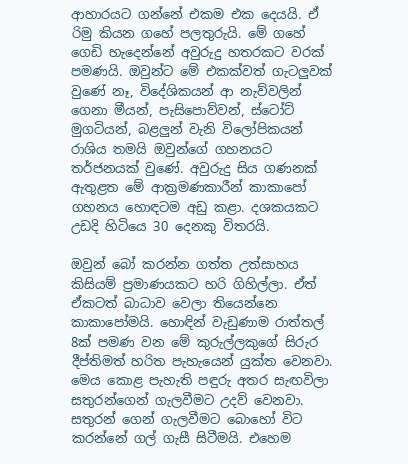ආහාරයට ගන්නේ එකම එක දෙයයි. ඒ රිමු කියන ගහේ පලතුරුයි. මේ ගහේ ගෙඩි හැදෙන්නේ අවුරුදු හතරකට වරක් පමණයි. ඔවුන්ට මේ එකක්වත් ගැටලුවක් වුණේ නෑ, විදේශිකයන් ආ නැව්වලින් ගෙනා මීයන්, පැසිපොව්වන්, ස්ටෝට් මුගටියන්, බළලුන් වැනි විලෝපිකයන් රාශිය තමයි ඔවුන්ගේ ගහනයට තර්ජනයක් වුණේ. අවුරුදු සිය ගණනක් ඇතුළත මේ ආක්‍රමණකාරීන් කාකාපෝ ගහනය හොඳටම අඩු කළා. දශකයකට උඩදි හිටියෙ 30 දෙනකු විතරයි.

ඔවුන් බෝ කරන්න ගත්ත උත්සාහය කිසියම් ප්‍රමාණයකට හරි ගිහිල්ලා. ඒත් ඒකටත් බාධාව වෙලා තියෙන්නෙ කාකාපෝමයි. හොඳින් වැඩුණාම රාත්තල් 8ක් පමණ වන මේ කුරුල්ලකුගේ සිරුර දීප්තිමත් හරිත පැහැයෙන් යුක්ත වෙනවා. මෙය කොළ පැහැති පඳුරු අතර සැඟවිලා සතුරන්ගෙන් ගැලවීමට උදව් වෙනවා. සතුරන් ගෙන් ගැලවීමට බොහෝ විට කරන්නේ ගල් ගැසී සිටීමයි. එහෙම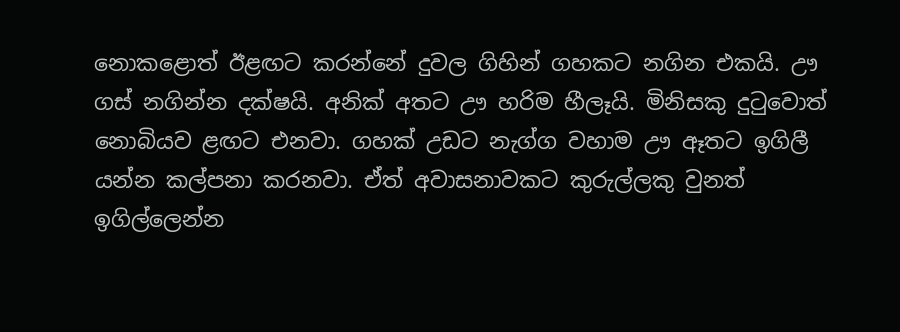නොකළොත් ඊළඟට කරන්නේ දුවල ගිහින් ගහකට නගින එකයි. ඌ ගස් නගින්න දක්ෂයි. අනික් අතට ඌ හරිම හීලෑයි. මිනිසකු දුටුවොත් නොබියව ළඟට එනවා. ගහක් උඩට නැග්ග වහාම ඌ ඈතට ඉගිලී යන්න කල්පනා කරනවා. ඒත් අවාසනාවකට කුරුල්ලකු වුනත් ඉගිල්ලෙන්න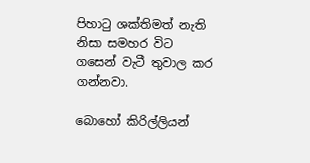පිහාටු ශක්තිමත් නැති නිසා සමහර විට ගසෙන් වැටී තුවාල කර ගන්නවා.

බොහෝ කිරිල්ලියන්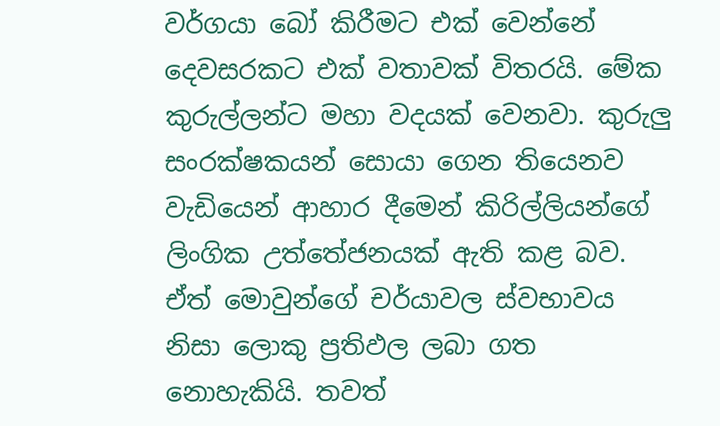වර්ගයා බෝ කිරීමට එක් වෙන්නේ දෙවසරකට එක් වතාවක් විතරයි. මේක කුරුල්ලන්ට මහා වදයක් වෙනවා. කුරුලු සංරක්ෂකයන් සොයා ගෙන තියෙනව වැඩියෙන් ආහාර දීමෙන් කිරිල්ලියන්ගේ ලිංගික උත්තේජනයක් ඇති කළ බව. ඒත් මොවුන්ගේ චර්යාවල ස්වභාවය නිසා ලොකු ප්‍රතිඵල ලබා ගත නොහැකියි. තවත්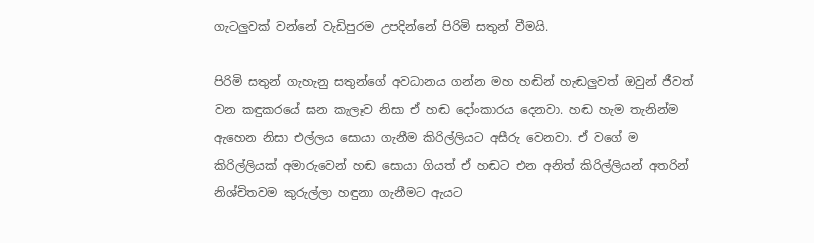ගැටලුවක් වන්නේ වැඩිපුරම උපදින්නේ පිරිමි සතුන් වීමයි.

පිරිමි සතුන් ගැහැනු සතුන්ගේ අවධානය ගන්න මහ හඬින් හැඬලුවත් ඔවුන් ජීවත් වන කඳුකරයේ ඝන කැලෑව නිසා ඒ හඬ දෝංකාරය දෙනවා. හඬ හැම තැනින්ම ඇහෙන නිසා එල්ලය සොයා ගැනීම කිරිල්ලියට අසීරු වෙනවා. ඒ වගේ ම කිරිල්ලියක් අමාරුවෙන් හඬ සොයා ගියත් ඒ හඬට එන අනිත් කිරිල්ලියන් අතරින් නිශ්චිතවම කුරුල්ලා හඳුනා ගැනීමට ඇයට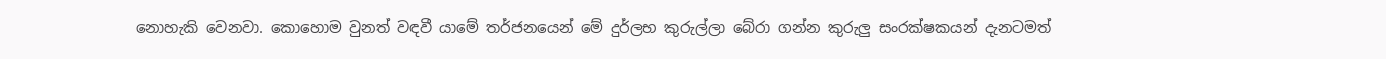නොහැකි වෙනවා. කොහොම වුනත් වඳවී යාමේ තර්ජනයෙන් මේ දුර්ලභ කුරුල්ලා බේරා ගන්න කුරුලු සංරක්ෂකයන් දැනටමත්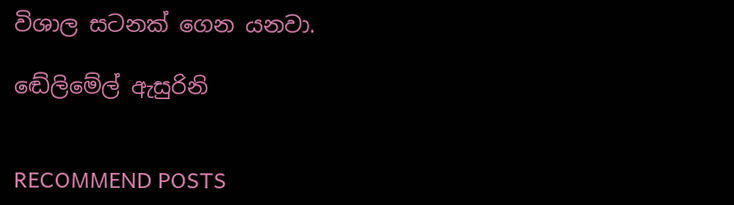විශාල සටනක් ගෙන යනවා.

ඬේලිමේල් ඇසුරිනි


RECOMMEND POSTS